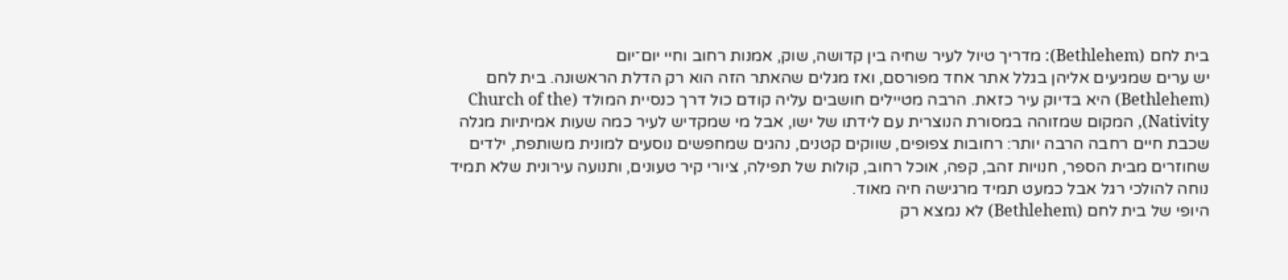בית לחם (Bethlehem): מדריך טיול לעיר שחיה בין קדושה, שוק, אמנות רחוב וחיי יום־יום
יש ערים שמגיעים אליהן בגלל אתר אחד מפורסם, ואז מגלים שהאתר הזה הוא רק הדלת הראשונה. בית לחם (Bethlehem) היא בדיוק עיר כזאת. הרבה מטיילים חושבים עליה קודם כול דרך כנסיית המולד (Church of the Nativity), המקום שמזוהה במסורת הנוצרית עם לידתו של ישו, אבל מי שמקדיש לעיר כמה שעות אמיתיות מגלה שכבת חיים רחבה הרבה יותר: רחובות צפופים, שווקים קטנים, נהגים שמחפשים נוסעים למונית משותפת, ילדים שחוזרים מבית הספר, חנויות זהב, קפה, אוכל רחוב, קולות של תפילה, ציורי קיר טעונים, ותנועה עירונית שלא תמיד נוחה להולכי רגל אבל כמעט תמיד מרגישה חיה מאוד.
היופי של בית לחם (Bethlehem) לא נמצא רק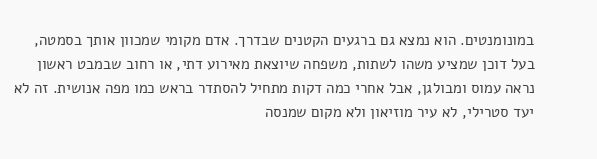במונומנטים. הוא נמצא גם ברגעים הקטנים שבדרך. אדם מקומי שמכוון אותך בסמטה, בעל דוכן שמציע משהו לשתות, משפחה שיוצאת מאירוע דתי, או רחוב שבמבט ראשון נראה עמוס ומבולגן, אבל אחרי כמה דקות מתחיל להסתדר בראש כמו מפה אנושית. זה לא יעד סטרילי, לא עיר מוזיאון ולא מקום שמנסה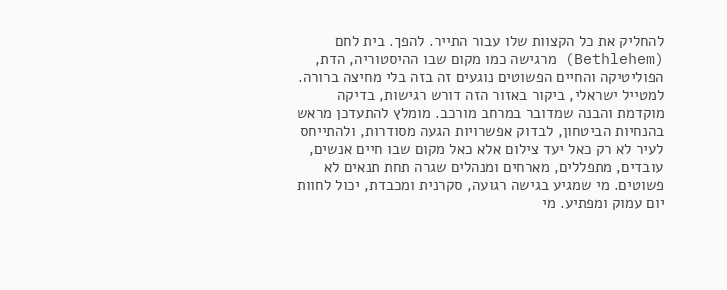להחליק את כל הקצוות שלו עבור התייר. להפך. בית לחם (Bethlehem) מרגישה כמו מקום שבו ההיסטוריה, הדת, הפוליטיקה והחיים הפשוטים נוגעים זה בזה בלי מחיצה ברורה.
למטייל ישראלי, ביקור באזור הזה דורש רגישות, בדיקה מוקדמת והבנה שמדובר במרחב מורכב. מומלץ להתעדכן מראש בהנחיות הביטחון, לבדוק אפשרויות הגעה מסודרות, ולהתייחס לעיר לא רק כאל יעד צילום אלא כאל מקום שבו חיים אנשים, עובדים, מתפללים, מארחים ומנהלים שגרה תחת תנאים לא פשוטים. מי שמגיע בגישה רגועה, סקרנית ומכבדת, יכול לחוות יום עמוק ומפתיע. מי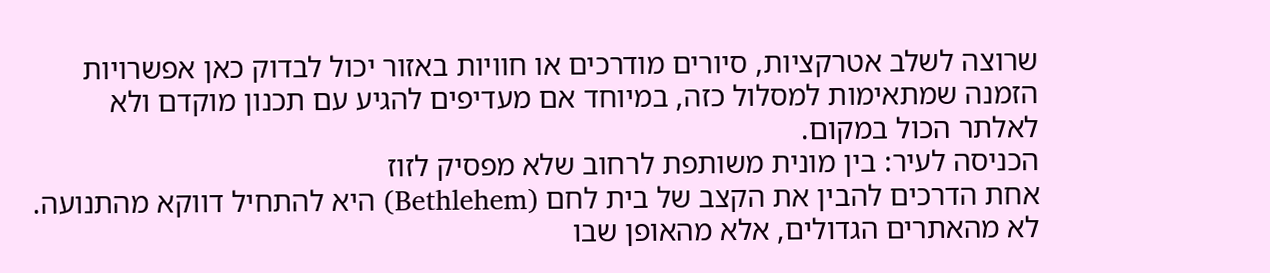שרוצה לשלב אטרקציות, סיורים מודרכים או חוויות באזור יכול לבדוק כאן אפשרויות הזמנה שמתאימות למסלול כזה, במיוחד אם מעדיפים להגיע עם תכנון מוקדם ולא לאלתר הכול במקום.
הכניסה לעיר: בין מונית משותפת לרחוב שלא מפסיק לזוז
אחת הדרכים להבין את הקצב של בית לחם (Bethlehem) היא להתחיל דווקא מהתנועה. לא מהאתרים הגדולים, אלא מהאופן שבו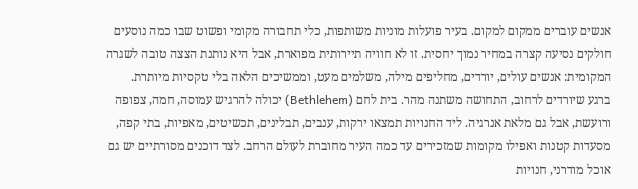אנשים עוברים ממקום למקום. בעיר פועלות מוניות משותפות, כלי תחבורה מקומי ופשוט שבו כמה נוסעים חולקים נסיעה קצרה במחיר נמוך יחסית. זו לא חוויה תיירותית מפוארת, אבל היא נותנת הצצה טובה לשגרה המקומית: אנשים עולים, יורדים, מחליפים מילה, משלמים מעט, וממשיכים הלאה בלי טקסיות מיותרת.
ברגע שיורדים לרחוב, התחושה משתנה מהר. בית לחם (Bethlehem) יכולה להרגיש עמוסה, חמה, צפופה ורועשת, אבל גם מלאת אנרגיה. ליד החנויות תמצאו ירקות, ענבים, תבלינים, תכשיטים, מאפיות, בתי קפה, מסעדות קטנות ואפילו מקומות שמזכירים עד כמה העיר מחוברת לעולם הרחב. לצד דוכנים מסורתיים יש גם אוכל מודרני, חנויות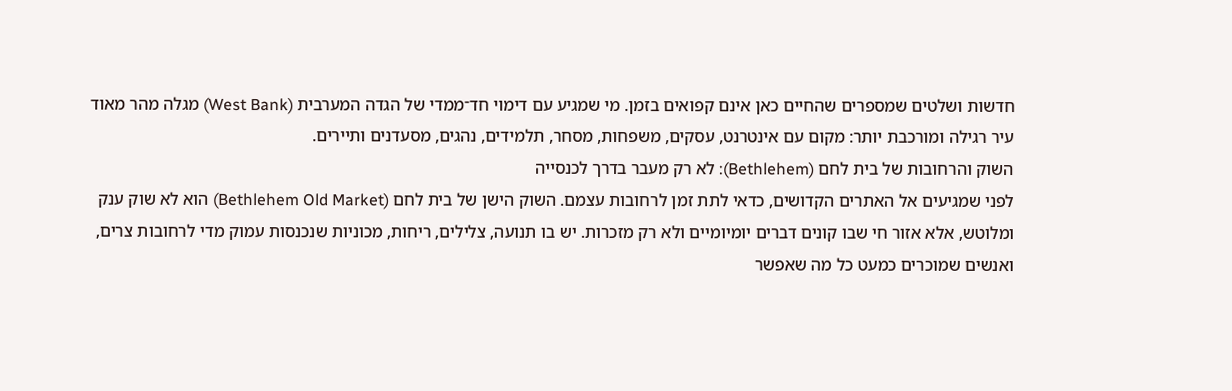חדשות ושלטים שמספרים שהחיים כאן אינם קפואים בזמן. מי שמגיע עם דימוי חד־ממדי של הגדה המערבית (West Bank) מגלה מהר מאוד עיר רגילה ומורכבת יותר: מקום עם אינטרנט, עסקים, משפחות, מסחר, תלמידים, נהגים, מסעדנים ותיירים.
השוק והרחובות של בית לחם (Bethlehem): לא רק מעבר בדרך לכנסייה
לפני שמגיעים אל האתרים הקדושים, כדאי לתת זמן לרחובות עצמם. השוק הישן של בית לחם (Bethlehem Old Market) הוא לא שוק ענק ומלוטש, אלא אזור חי שבו קונים דברים יומיומיים ולא רק מזכרות. יש בו תנועה, צלילים, ריחות, מכוניות שנכנסות עמוק מדי לרחובות צרים, ואנשים שמוכרים כמעט כל מה שאפשר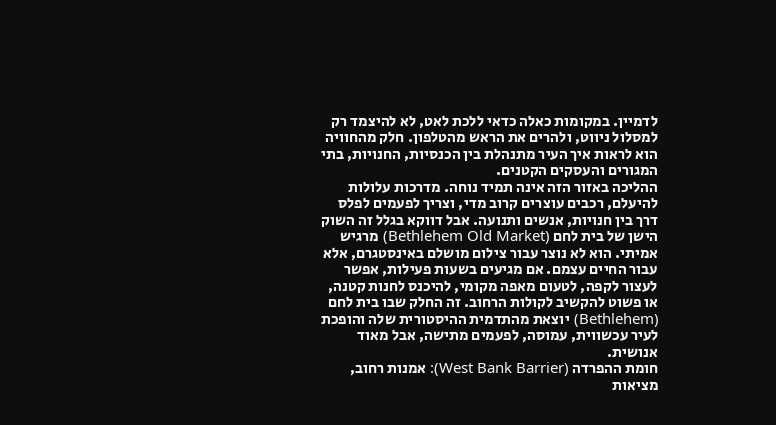לדמיין. במקומות כאלה כדאי ללכת לאט, לא להיצמד רק למסלול ניווט, ולהרים את הראש מהטלפון. חלק מהחוויה הוא לראות איך העיר מתנהלת בין הכנסיות, החנויות, בתי המגורים והעסקים הקטנים.
ההליכה באזור הזה אינה תמיד נוחה. מדרכות עלולות להיעלם, רכבים עוצרים קרוב מדי, וצריך לפעמים לפלס דרך בין חנויות, אנשים ותנועה. אבל דווקא בגלל זה השוק הישן של בית לחם (Bethlehem Old Market) מרגיש אמיתי. הוא לא נוצר עבור צילום מושלם באינסטגרם, אלא עבור החיים עצמם. אם מגיעים בשעות פעילות, אפשר לעצור לקפה, לטעום מאפה מקומי, להיכנס לחנות קטנה, או פשוט להקשיב לקולות הרחוב. זה החלק שבו בית לחם (Bethlehem) יוצאת מהתדמית ההיסטורית שלה והופכת לעיר עכשווית, עמוסה, לפעמים מתישה, אבל מאוד אנושית.
חומת ההפרדה (West Bank Barrier): אמנות רחוב, מציאות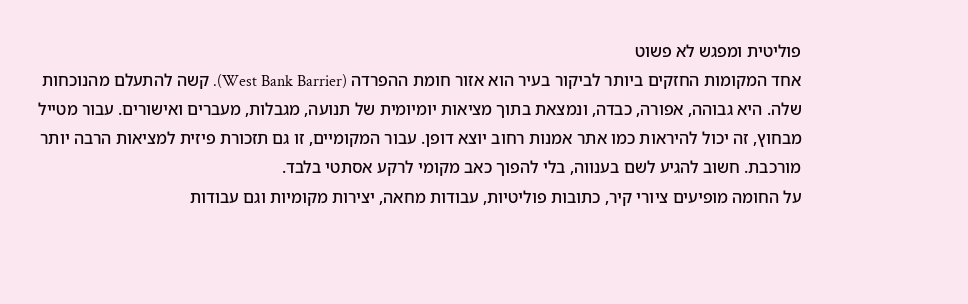פוליטית ומפגש לא פשוט
אחד המקומות החזקים ביותר לביקור בעיר הוא אזור חומת ההפרדה (West Bank Barrier). קשה להתעלם מהנוכחות שלה. היא גבוהה, אפורה, כבדה, ונמצאת בתוך מציאות יומיומית של תנועה, מגבלות, מעברים ואישורים. עבור מטייל מבחוץ, זה יכול להיראות כמו אתר אמנות רחוב יוצא דופן. עבור המקומיים, זו גם תזכורת פיזית למציאות הרבה יותר מורכבת. חשוב להגיע לשם בענווה, בלי להפוך כאב מקומי לרקע אסתטי בלבד.
על החומה מופיעים ציורי קיר, כתובות פוליטיות, עבודות מחאה, יצירות מקומיות וגם עבודות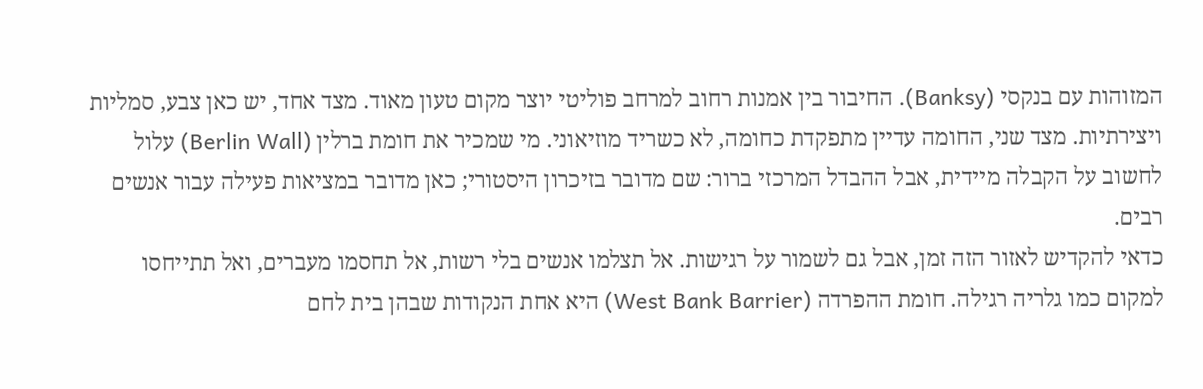המזוהות עם בנקסי (Banksy). החיבור בין אמנות רחוב למרחב פוליטי יוצר מקום טעון מאוד. מצד אחד, יש כאן צבע, סמליות ויצירתיות. מצד שני, החומה עדיין מתפקדת כחומה, לא כשריד מוזיאוני. מי שמכיר את חומת ברלין (Berlin Wall) עלול לחשוב על הקבלה מיידית, אבל ההבדל המרכזי ברור: שם מדובר בזיכרון היסטורי; כאן מדובר במציאות פעילה עבור אנשים רבים.
כדאי להקדיש לאזור הזה זמן, אבל גם לשמור על רגישות. אל תצלמו אנשים בלי רשות, אל תחסמו מעברים, ואל תתייחסו למקום כמו גלריה רגילה. חומת ההפרדה (West Bank Barrier) היא אחת הנקודות שבהן בית לחם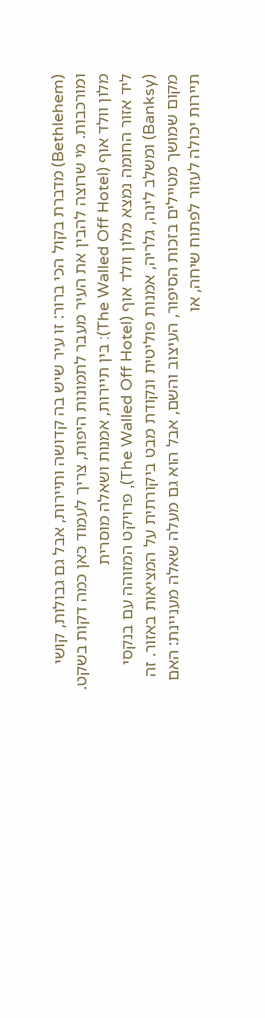(Bethlehem) מדברת בקול הכי ברור: זו עיר שיש בה קדושה ותיירות, אבל גם גבולות, קושי ומורכבות. מי שרוצה להבין את העיר מעבר לתמונות היפות, צריך לעמוד כאן כמה דקות בשקט.
מלון וולד אוף (The Walled Off Hotel): בין תיירות, אמנות ושאלה מוסרית
ליד אזור החומה נמצא מלון וולד אוף (The Walled Off Hotel), פרויקט המזוהה עם בנקסי (Banksy) ומשלב לינה, גלריה, אמנות פוליטית ונקודת מבט ביקורתית על המציאות באזור. זה מקום שמושך מטיילים בזכות הסיפור, העיצוב והשם, אבל הוא גם מעלה שאלה מעניינת: האם תיירות יכולה לעזור לפתוח שיחה, או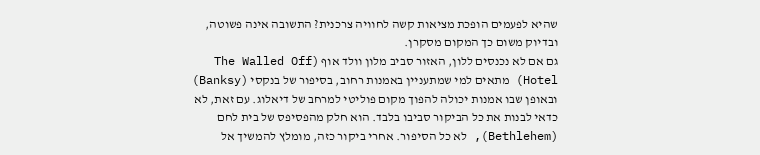שהיא לפעמים הופכת מציאות קשה לחוויה צרכנית? התשובה אינה פשוטה, ובדיוק משום כך המקום מסקרן.
גם אם לא נכנסים ללון, האזור סביב מלון וולד אוף (The Walled Off Hotel) מתאים למי שמתעניין באמנות רחוב, בסיפור של בנקסי (Banksy) ובאופן שבו אמנות יכולה להפוך מקום פוליטי למרחב של דיאלוג. עם זאת, לא כדאי לבנות את כל הביקור סביבו בלבד. הוא חלק מהפסיפס של בית לחם (Bethlehem), לא כל הסיפור. אחרי ביקור כזה, מומלץ להמשיך אל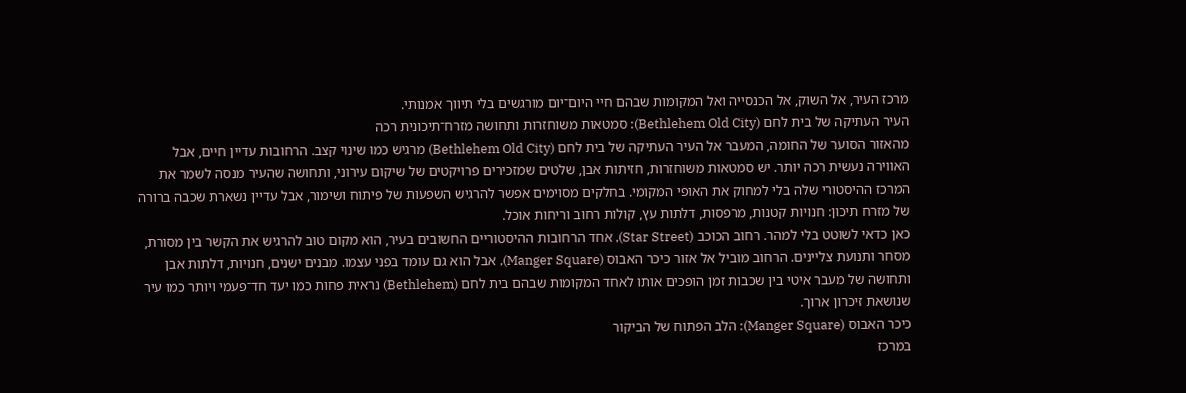מרכז העיר, אל השוק, אל הכנסייה ואל המקומות שבהם חיי היום־יום מורגשים בלי תיווך אמנותי.
העיר העתיקה של בית לחם (Bethlehem Old City): סמטאות משוחזרות ותחושה מזרח־תיכונית רכה
מהאזור הסוער של החומה, המעבר אל העיר העתיקה של בית לחם (Bethlehem Old City) מרגיש כמו שינוי קצב. הרחובות עדיין חיים, אבל האווירה נעשית רכה יותר. יש סמטאות משוחזרות, חזיתות אבן, שלטים שמזכירים פרויקטים של שיקום עירוני, ותחושה שהעיר מנסה לשמר את המרכז ההיסטורי שלה בלי למחוק את האופי המקומי. בחלקים מסוימים אפשר להרגיש השפעות של פיתוח ושימור, אבל עדיין נשארת שכבה ברורה של מזרח תיכון: חנויות קטנות, מרפסות, דלתות עץ, קולות רחוב וריחות אוכל.
כאן כדאי לשוטט בלי למהר. רחוב הכוכב (Star Street), אחד הרחובות ההיסטוריים החשובים בעיר, הוא מקום טוב להרגיש את הקשר בין מסורת, מסחר ותנועת צליינים. הרחוב מוביל אל אזור כיכר האבוס (Manger Square), אבל הוא גם עומד בפני עצמו. מבנים ישנים, חנויות, דלתות אבן ותחושה של מעבר איטי בין שכבות זמן הופכים אותו לאחד המקומות שבהם בית לחם (Bethlehem) נראית פחות כמו יעד חד־פעמי ויותר כמו עיר שנושאת זיכרון ארוך.
כיכר האבוס (Manger Square): הלב הפתוח של הביקור
במרכז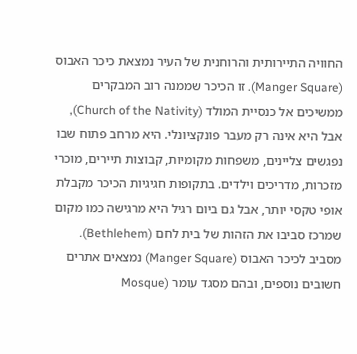החוויה התיירותית והרוחנית של העיר נמצאת כיכר האבוס (Manger Square). זו הכיכר שממנה רוב המבקרים ממשיכים אל כנסיית המולד (Church of the Nativity), אבל היא אינה רק מעבר פונקציונלי. היא מרחב פתוח שבו נפגשים צליינים, משפחות מקומיות, קבוצות תיירים, מוכרי מזכרות, מדריכים וילדים. בתקופות חגיגיות הכיכר מקבלת אופי טקסי יותר, אבל גם ביום רגיל היא מרגישה כמו מקום שמרכז סביבו את הזהות של בית לחם (Bethlehem).
מסביב לכיכר האבוס (Manger Square) נמצאים אתרים חשובים נוספים, ובהם מסגד עומר (Mosque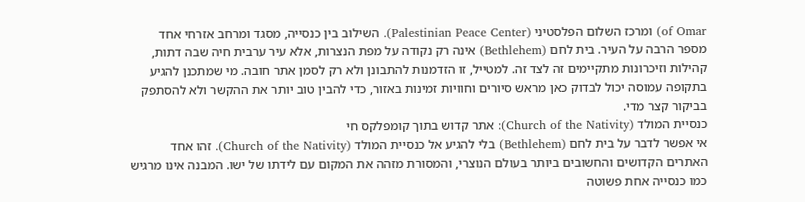of Omar) ומרכז השלום הפלסטיני (Palestinian Peace Center). השילוב בין כנסייה, מסגד ומרחב אזרחי אחד מספר הרבה על העיר. בית לחם (Bethlehem) אינה רק נקודה על מפת הנצרות, אלא עיר ערבית חיה שבה דתות, קהילות וזיכרונות מתקיימים זה לצד זה. למטייל, זו הזדמנות להתבונן ולא רק לסמן אתר חובה. מי שמתכנן להגיע בתקופה עמוסה יכול לבדוק כאן מראש סיורים וחוויות זמינות באזור, כדי להבין טוב יותר את ההקשר ולא להסתפק בביקור קצר מדי.
כנסיית המולד (Church of the Nativity): אתר קדוש בתוך קומפלקס חי
אי אפשר לדבר על בית לחם (Bethlehem) בלי להגיע אל כנסיית המולד (Church of the Nativity). זהו אחד האתרים הקדושים והחשובים ביותר בעולם הנוצרי, והמסורת מזהה את המקום עם לידתו של ישו. המבנה אינו מרגיש כמו כנסייה אחת פשוטה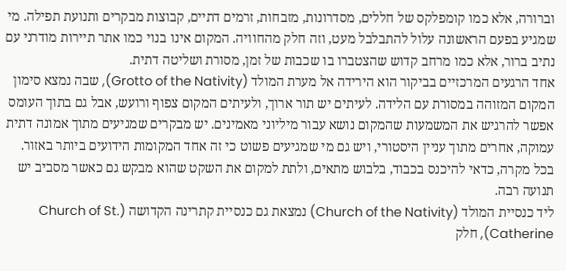וברורה, אלא כמו קומפלקס של חללים, מסדרונות, מזבחות, זרמים דתיים, קבוצות מבקרים ותנועת תפילה. מי שמגיע בפעם הראשונה עלול להתבלבל מעט, וזה חלק מהחוויה. המקום אינו בנוי כמו אתר תיירות מודרני עם נתיב ברור, אלא כמו מרחב קדוש שהצטברו בו שכבות של זמן, מסורת ושליטה דתית.
אחד הרגעים המרכזיים בביקור הוא הירידה אל מערת המולד (Grotto of the Nativity), שבה נמצא סימון המקום המזוהה במסורת עם הלידה. לעיתים יש תור ארוך, ולעיתים המקום צפוף ורועש, אבל גם בתוך העומס אפשר להרגיש את המשמעות שהמקום נושא עבור מיליוני מאמינים. יש מבקרים שמגיעים מתוך אמונה דתית עמוקה, אחרים מתוך עניין היסטורי, ויש גם מי שמגיעים פשוט כי זה אחד המקומות הידועים ביותר באזור. בכל מקרה, כדאי להיכנס בכבוד, בלבוש מתאים, ולתת למקום את השקט שהוא מבקש גם כאשר מסביב יש תנועה רבה.
ליד כנסיית המולד (Church of the Nativity) נמצאת גם כנסיית קתרינה הקדושה (Church of St. Catherine), חלק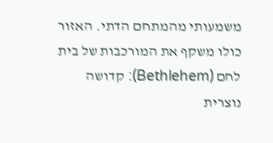משמעותי מהמתחם הדתי. האזור כולו משקף את המורכבות של בית לחם (Bethlehem): קדושה נוצרית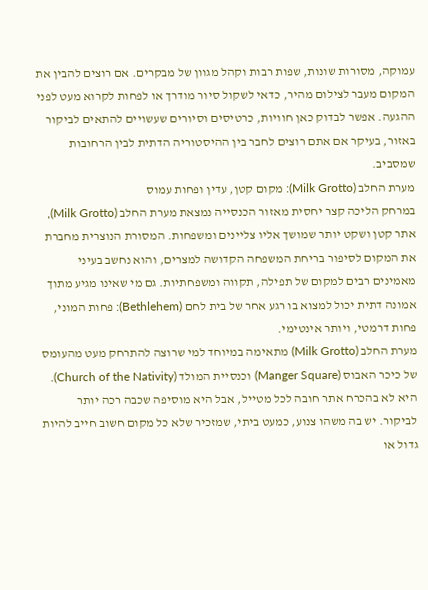עמוקה, מסורות שונות, שפות רבות וקהל מגוון של מבקרים. אם רוצים להבין את המקום מעבר לצילום מהיר, כדאי לשקול סיור מודרך או לפחות לקרוא מעט לפני ההגעה. אפשר לבדוק כאן חוויות, כרטיסים וסיורים שעשויים להתאים לביקור באזור, בעיקר אם אתם רוצים לחבר בין ההיסטוריה הדתית לבין הרחובות שמסביב.
מערת החלב (Milk Grotto): מקום קטן, עדין ופחות עמוס
במרחק הליכה קצר יחסית מאזור הכנסייה נמצאת מערת החלב (Milk Grotto), אתר קטן ושקט יותר שמושך אליו צליינים ומשפחות. המסורת הנוצרית מחברת את המקום לסיפור בריחת המשפחה הקדושה למצרים, והוא נחשב בעיני מאמינים רבים למקום של תפילה, תקווה ומשפחתיות. גם מי שאינו מגיע מתוך אמונה דתית יכול למצוא בו רגע אחר של בית לחם (Bethlehem): פחות המוני, פחות דרמטי, ויותר אינטימי.
מערת החלב (Milk Grotto) מתאימה במיוחד למי שרוצה להתרחק מעט מהעומס של כיכר האבוס (Manger Square) וכנסיית המולד (Church of the Nativity). היא לא בהכרח אתר חובה לכל מטייל, אבל היא מוסיפה שכבה רכה יותר לביקור. יש בה משהו צנוע, כמעט ביתי, שמזכיר שלא כל מקום חשוב חייב להיות גדול או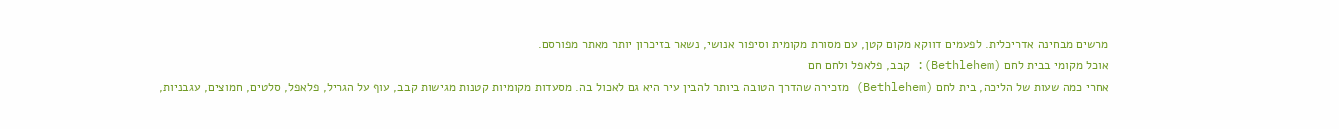מרשים מבחינה אדריכלית. לפעמים דווקא מקום קטן, עם מסורת מקומית וסיפור אנושי, נשאר בזיכרון יותר מאתר מפורסם.
אוכל מקומי בבית לחם (Bethlehem): קבב, פלאפל ולחם חם
אחרי כמה שעות של הליכה, בית לחם (Bethlehem) מזכירה שהדרך הטובה ביותר להבין עיר היא גם לאכול בה. מסעדות מקומיות קטנות מגישות קבב, עוף על הגריל, פלאפל, סלטים, חמוצים, עגבניות,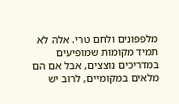מלפפונים ולחם טרי. אלה לא תמיד מקומות שמופיעים במדריכים נוצצים, אבל אם הם מלאים במקומיים, לרוב יש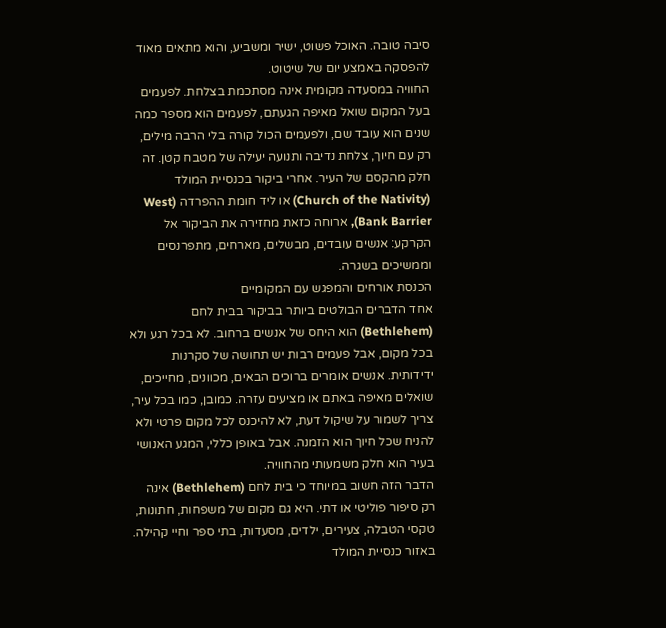סיבה טובה. האוכל פשוט, ישיר ומשביע, והוא מתאים מאוד להפסקה באמצע יום של שיטוט.
החוויה במסעדה מקומית אינה מסתכמת בצלחת. לפעמים בעל המקום שואל מאיפה הגעתם, לפעמים הוא מספר כמה שנים הוא עובד שם, ולפעמים הכול קורה בלי הרבה מילים, רק עם חיוך, צלחת נדיבה ותנועה יעילה של מטבח קטן. זה חלק מהקסם של העיר. אחרי ביקור בכנסיית המולד (Church of the Nativity) או ליד חומת ההפרדה (West Bank Barrier), ארוחה כזאת מחזירה את הביקור אל הקרקע: אנשים עובדים, מבשלים, מארחים, מתפרנסים וממשיכים בשגרה.
הכנסת אורחים והמפגש עם המקומיים
אחד הדברים הבולטים ביותר בביקור בבית לחם (Bethlehem) הוא היחס של אנשים ברחוב. לא בכל רגע ולא בכל מקום, אבל פעמים רבות יש תחושה של סקרנות ידידותית. אנשים אומרים ברוכים הבאים, מכוונים, מחייכים, שואלים מאיפה באתם או מציעים עזרה. כמובן, כמו בכל עיר, צריך לשמור על שיקול דעת, לא להיכנס לכל מקום פרטי ולא להניח שכל חיוך הוא הזמנה. אבל באופן כללי, המגע האנושי בעיר הוא חלק משמעותי מהחוויה.
הדבר הזה חשוב במיוחד כי בית לחם (Bethlehem) אינה רק סיפור פוליטי או דתי. היא גם מקום של משפחות, חתונות, טקסי הטבלה, צעירים, ילדים, מסעדות, בתי ספר וחיי קהילה. באזור כנסיית המולד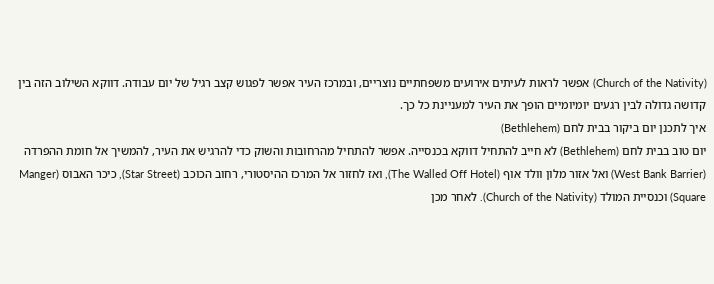(Church of the Nativity) אפשר לראות לעיתים אירועים משפחתיים נוצריים, ובמרכז העיר אפשר לפגוש קצב רגיל של יום עבודה. דווקא השילוב הזה בין קדושה גדולה לבין רגעים יומיומיים הופך את העיר למעניינת כל כך.
איך לתכנן יום ביקור בבית לחם (Bethlehem)
יום טוב בבית לחם (Bethlehem) לא חייב להתחיל דווקא בכנסייה. אפשר להתחיל מהרחובות והשוק כדי להרגיש את העיר, להמשיך אל חומת ההפרדה (West Bank Barrier) ואל אזור מלון וולד אוף (The Walled Off Hotel), ואז לחזור אל המרכז ההיסטורי, רחוב הכוכב (Star Street), כיכר האבוס (Manger Square) וכנסיית המולד (Church of the Nativity). לאחר מכן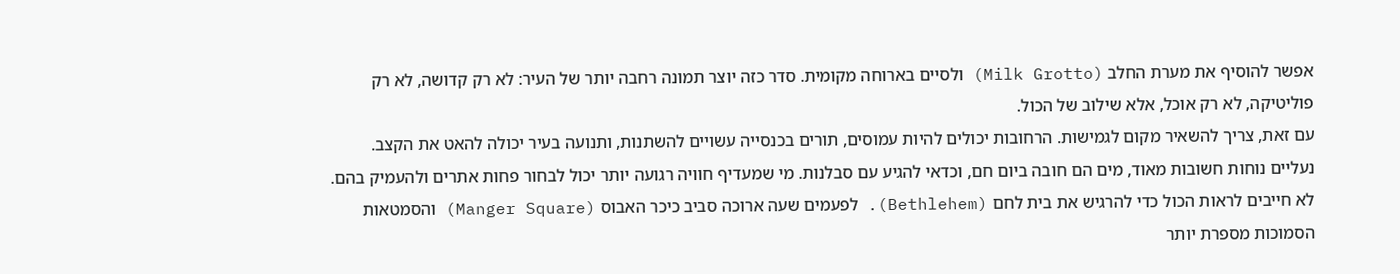אפשר להוסיף את מערת החלב (Milk Grotto) ולסיים בארוחה מקומית. סדר כזה יוצר תמונה רחבה יותר של העיר: לא רק קדושה, לא רק פוליטיקה, לא רק אוכל, אלא שילוב של הכול.
עם זאת, צריך להשאיר מקום לגמישות. הרחובות יכולים להיות עמוסים, תורים בכנסייה עשויים להשתנות, ותנועה בעיר יכולה להאט את הקצב. נעליים נוחות חשובות מאוד, מים הם חובה ביום חם, וכדאי להגיע עם סבלנות. מי שמעדיף חוויה רגועה יותר יכול לבחור פחות אתרים ולהעמיק בהם. לא חייבים לראות הכול כדי להרגיש את בית לחם (Bethlehem). לפעמים שעה ארוכה סביב כיכר האבוס (Manger Square) והסמטאות הסמוכות מספרת יותר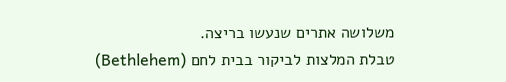משלושה אתרים שנעשו בריצה.
טבלת המלצות לביקור בבית לחם (Bethlehem)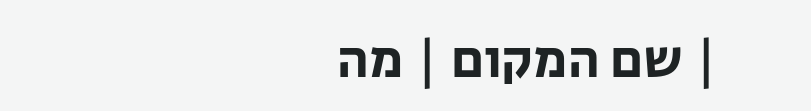| שם המקום | מה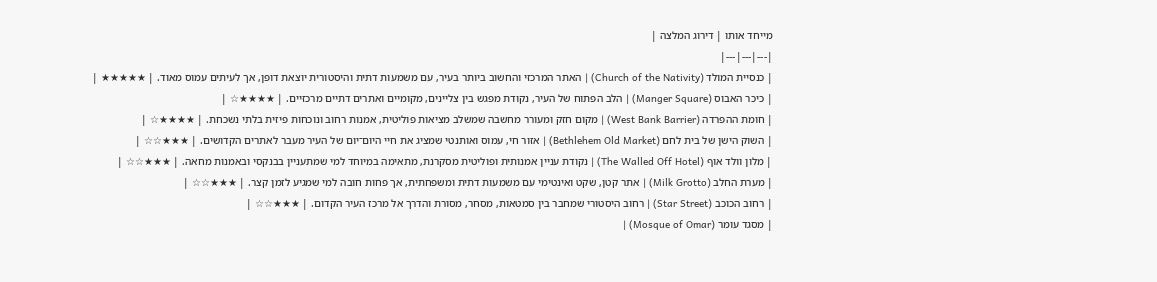מייחד אותו | דירוג המלצה |
|---|---|---|
| כנסיית המולד (Church of the Nativity) | האתר המרכזי והחשוב ביותר בעיר, עם משמעות דתית והיסטורית יוצאת דופן, אך לעיתים עמוס מאוד. | ★★★★★ |
| כיכר האבוס (Manger Square) | הלב הפתוח של העיר, נקודת מפגש בין צליינים, מקומיים ואתרים דתיים מרכזיים. | ★★★★☆ |
| חומת ההפרדה (West Bank Barrier) | מקום חזק ומעורר מחשבה שמשלב מציאות פוליטית, אמנות רחוב ונוכחות פיזית בלתי נשכחת. | ★★★★☆ |
| השוק הישן של בית לחם (Bethlehem Old Market) | אזור חי, עמוס ואותנטי שמציג את חיי היום־יום של העיר מעבר לאתרים הקדושים. | ★★★☆☆ |
| מלון וולד אוף (The Walled Off Hotel) | נקודת עניין אמנותית ופוליטית מסקרנת, מתאימה במיוחד למי שמתעניין בבנקסי ובאמנות מחאה. | ★★★☆☆ |
| מערת החלב (Milk Grotto) | אתר קטן, שקט ואינטימי עם משמעות דתית ומשפחתית, אך פחות חובה למי שמגיע לזמן קצר. | ★★★☆☆ |
| רחוב הכוכב (Star Street) | רחוב היסטורי שמחבר בין סמטאות, מסחר, מסורת והדרך אל מרכז העיר הקדום. | ★★★☆☆ |
| מסגד עומר (Mosque of Omar) |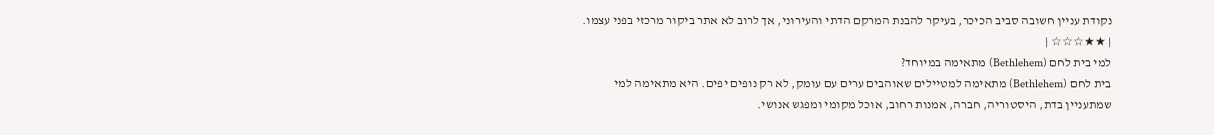נקודת עניין חשובה סביב הכיכר, בעיקר להבנת המרקם הדתי והעירוני, אך לרוב לא אתר ביקור מרכזי בפני עצמו. | ★★☆☆☆ |
למי בית לחם (Bethlehem) מתאימה במיוחד?
בית לחם (Bethlehem) מתאימה למטיילים שאוהבים ערים עם עומק, לא רק נופים יפים. היא מתאימה למי שמתעניין בדת, היסטוריה, חברה, אמנות רחוב, אוכל מקומי ומפגש אנושי.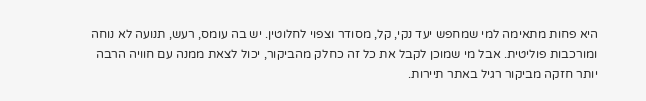היא פחות מתאימה למי שמחפש יעד נקי, קל, מסודר וצפוי לחלוטין. יש בה עומס, רעש, תנועה לא נוחה ומורכבות פוליטית. אבל מי שמוכן לקבל את כל זה כחלק מהביקור, יכול לצאת ממנה עם חוויה הרבה יותר חזקה מביקור רגיל באתר תיירות.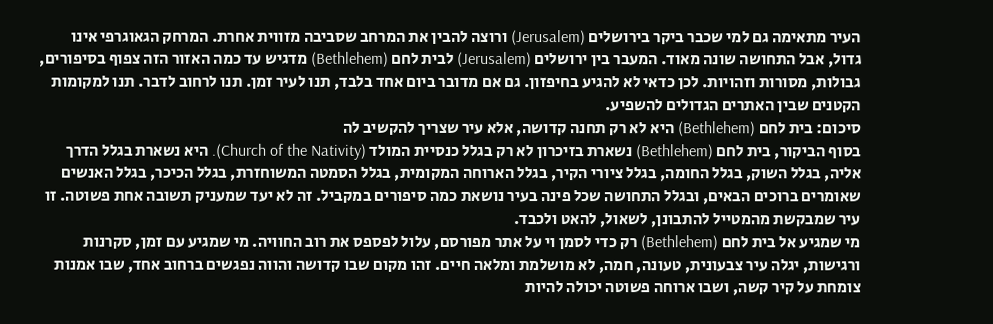העיר מתאימה גם למי שכבר ביקר בירושלים (Jerusalem) ורוצה להבין את המרחב שסביבה מזווית אחרת. המרחק הגאוגרפי אינו גדול, אבל התחושה שונה מאוד. המעבר בין ירושלים (Jerusalem) לבית לחם (Bethlehem) מדגיש עד כמה האזור הזה צפוף בסיפורים, גבולות, מסורות וזהויות. לכן כדאי לא להגיע בחיפזון. גם אם מדובר ביום אחד בלבד, תנו לעיר זמן. תנו לרחוב לדבר. תנו למקומות הקטנים שבין האתרים הגדולים להשפיע.
סיכום: בית לחם (Bethlehem) היא לא רק תחנה קדושה, אלא עיר שצריך להקשיב לה
בסוף הביקור, בית לחם (Bethlehem) נשארת בזיכרון לא רק בגלל כנסיית המולד (Church of the Nativity). היא נשארת בגלל הדרך אליה, בגלל השוק, בגלל החומה, בגלל ציורי הקיר, בגלל הארוחה המקומית, בגלל הסמטה המשוחזרת, בגלל הכיכר, בגלל האנשים שאומרים ברוכים הבאים, ובגלל התחושה שכל פינה בעיר נושאת כמה סיפורים במקביל. זה לא יעד שמעניק תשובה אחת פשוטה. זו עיר שמבקשת מהמטייל להתבונן, לשאול, להאט ולכבד.
מי שמגיע אל בית לחם (Bethlehem) רק כדי לסמן וי על אתר מפורסם, עלול לפספס את רוב החוויה. מי שמגיע עם זמן, סקרנות ורגישות, יגלה עיר צבעונית, טעונה, חמה, לא מושלמת ומלאה חיים. זהו מקום שבו קדושה והווה נפגשים ברחוב אחד, שבו אמנות צומחת על קיר קשה, ושבו ארוחה פשוטה יכולה להיות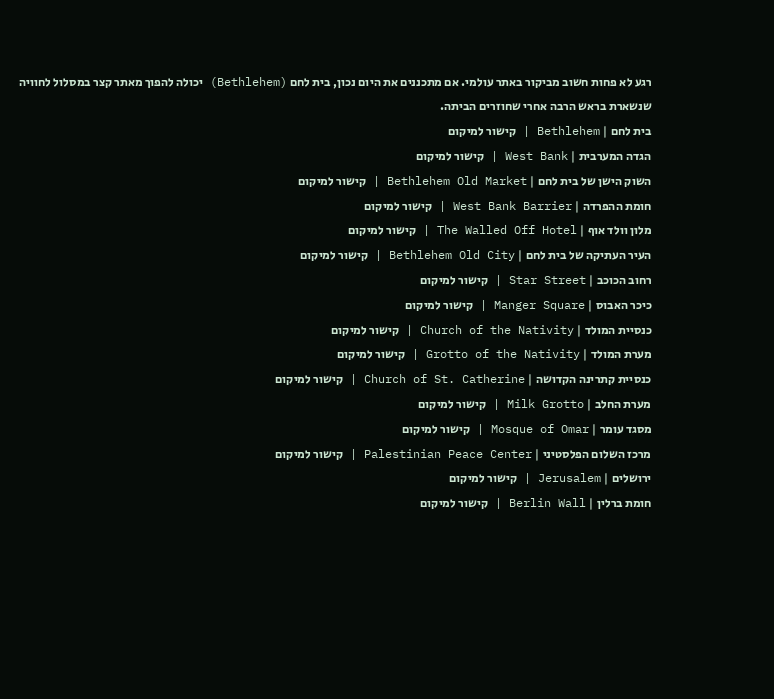רגע לא פחות חשוב מביקור באתר עולמי. אם מתכננים את היום נכון, בית לחם (Bethlehem) יכולה להפוך מאתר קצר במסלול לחוויה שנשארת בראש הרבה אחרי שחוזרים הביתה.
בית לחם | Bethlehem | קישור למיקום
הגדה המערבית | West Bank | קישור למיקום
השוק הישן של בית לחם | Bethlehem Old Market | קישור למיקום
חומת ההפרדה | West Bank Barrier | קישור למיקום
מלון וולד אוף | The Walled Off Hotel | קישור למיקום
העיר העתיקה של בית לחם | Bethlehem Old City | קישור למיקום
רחוב הכוכב | Star Street | קישור למיקום
כיכר האבוס | Manger Square | קישור למיקום
כנסיית המולד | Church of the Nativity | קישור למיקום
מערת המולד | Grotto of the Nativity | קישור למיקום
כנסיית קתרינה הקדושה | Church of St. Catherine | קישור למיקום
מערת החלב | Milk Grotto | קישור למיקום
מסגד עומר | Mosque of Omar | קישור למיקום
מרכז השלום הפלסטיני | Palestinian Peace Center | קישור למיקום
ירושלים | Jerusalem | קישור למיקום
חומת ברלין | Berlin Wall | קישור למיקום